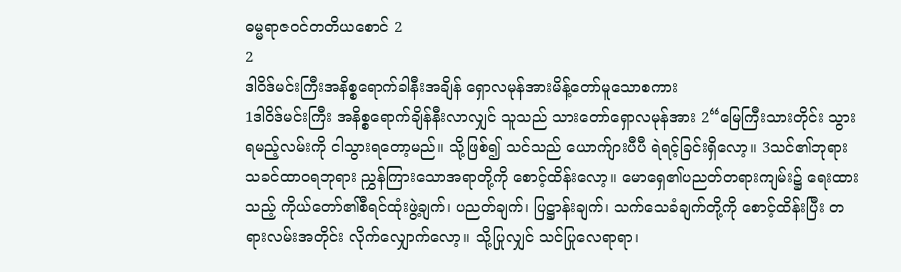ဓမ္မရာဇဝင်တတိယစောင် 2
2
ဒါဝိဒ်မင်းကြီးအနိစ္စရောက်ခါနီးအချိန် ရှောလမုန်အားမိန့်တော်မူသောစကား
1ဒါဝိဒ်မင်းကြီး အနိစ္စရောက်ချိန်နီးလာလျှင် သူသည် သားတော်ရှောလမုန်အား 2“မြေကြီးသားတိုင်း သွားရမည့်လမ်းကို ငါသွားရတော့မည်။ သို့ဖြစ်၍ သင်သည် ယောက်ျားပီပီ ရဲရင့်ခြင်းရှိလော့။ 3သင်၏ဘုရားသခင်ထာဝရဘုရား ညွှန်ကြားသောအရာတို့ကို စောင့်ထိန်းလော့။ မောရှေ၏ပညတ်တရားကျမ်း၌ ရေးထားသည့် ကိုယ်တော်၏စီရင်ထုံးဖွဲ့ချက်၊ ပညတ်ချက်၊ ပြဋ္ဌာန်းချက်၊ သက်သေခံချက်တို့ကို စောင့်ထိန်းပြီး တရားလမ်းအတိုင်း လိုက်လျှောက်လော့။ သို့ပြုလျှင် သင်ပြုလေရာရာ၊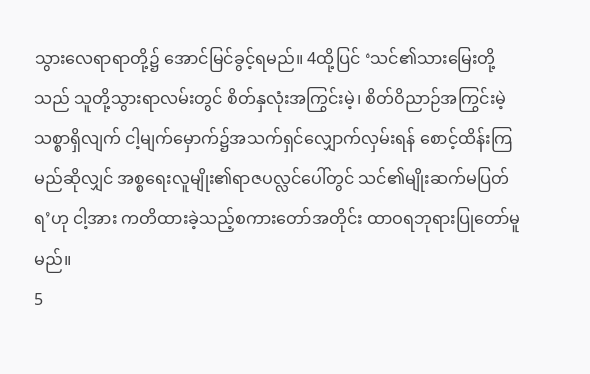သွားလေရာရာတို့၌ အောင်မြင်ခွင့်ရမည်။ 4ထို့ပြင် ‘သင်၏သားမြေးတို့သည် သူတို့သွားရာလမ်းတွင် စိတ်နှလုံးအကြွင်းမဲ့၊ စိတ်ဝိညာဉ်အကြွင်းမဲ့ သစ္စာရှိလျက် ငါ့မျက်မှောက်၌အသက်ရှင်လျှောက်လှမ်းရန် စောင့်ထိန်းကြမည်ဆိုလျှင် အစ္စရေးလူမျိုး၏ရာဇပလ္လင်ပေါ်တွင် သင်၏မျိုးဆက်မပြတ်ရ’ဟု ငါ့အား ကတိထားခဲ့သည့်စကားတော်အတိုင်း ထာဝရဘုရားပြုတော်မူမည်။
5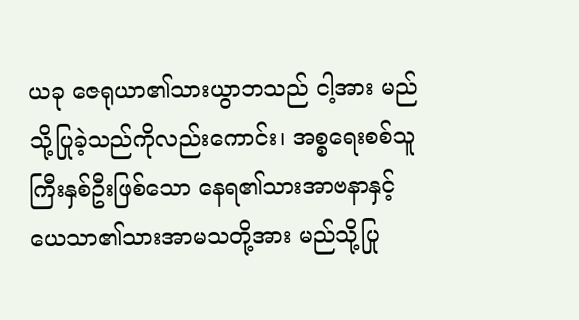ယခု ဇေရုယာ၏သားယွာဘသည် ငါ့အား မည်သို့ပြုခဲ့သည်ကိုလည်းကောင်း၊ အစ္စရေးစစ်သူကြီးနှစ်ဦးဖြစ်သော နေရ၏သားအာဗနာနှင့် ယေသာ၏သားအာမသတို့အား မည်သို့ပြု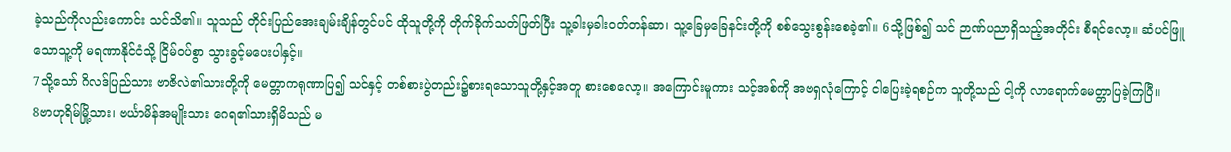ခဲ့သည်ကိုလည်းကောင်း သင်သိ၏။ သူသည် တိုင်းပြည်အေးချမ်းချိန်တွင်ပင် ထိုသူတို့ကို တိုက်ခိုက်သတ်ဖြတ်ပြီး သူ့ခါးမှခါးဝတ်တန်ဆာ၊ သူ့ခြေမှခြေနင်းတို့ကို စစ်သွေးစွန်းစေခဲ့၏။ 6သို့ဖြစ်၍ သင် ဉာဏ်ပညာရှိသည့်အတိုင်း စီရင်လော့။ ဆံပင်ဖြူသောသူ့ကို မရဏာနိုင်ငံသို့ ငြိမ်ဝပ်စွာ သွားခွင့်မပေးပါနှင့်။
7သို့သော် ဂိလဒ်ပြည်သား ဗာဇိလဲ၏သားတို့ကို မေတ္တာကရုဏာပြ၍ သင်နှင့် တစ်စားပွဲတည်း၌စားရသောသူတို့နှင့်အတူ စားစေလော့။ အကြောင်းမူကား သင့်အစ်ကို အဗရှလုံကြောင့် ငါပြေးခဲ့ရစဉ်က သူတို့သည် ငါ့ကို လာရောက်မေတ္တာပြခဲ့ကြပြီ။
8ဗာဟုရိမ်မြို့သား၊ ဗင်္ယာမိန်အမျိုးသား ဂေရ၏သားရှိမိသည် မ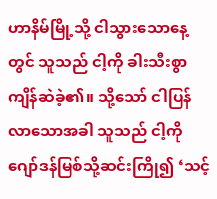ဟာနိမ်မြို့သို့ ငါသွားသောနေ့တွင် သူသည် ငါ့ကို ခါးသီးစွာကျိန်ဆဲခဲ့၏။ သို့သော် ငါပြန်လာသောအခါ သူသည် ငါ့ကို ဂျော်ဒန်မြစ်သို့ဆင်းကြို၍ ‘သင့်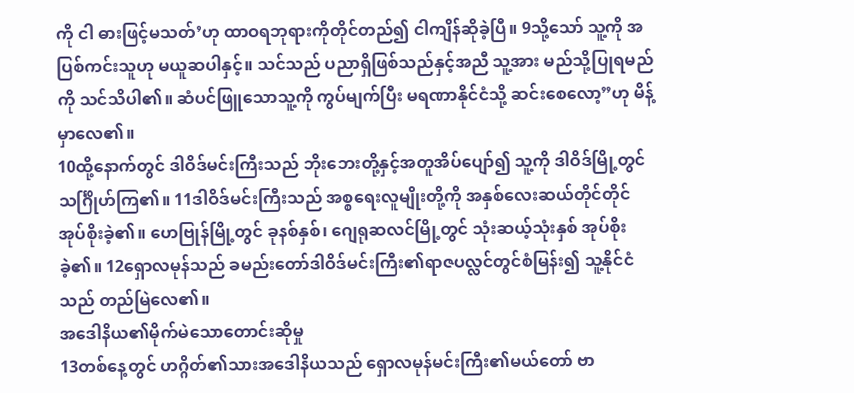ကို ငါ ဓားဖြင့်မသတ်’ဟု ထာဝရဘုရားကိုတိုင်တည်၍ ငါကျိန်ဆိုခဲ့ပြီ။ 9သို့သော် သူ့ကို အပြစ်ကင်းသူဟု မယူဆပါနှင့်။ သင်သည် ပညာရှိဖြစ်သည်နှင့်အညီ သူ့အား မည်သို့ပြုရမည်ကို သင်သိပါ၏။ ဆံပင်ဖြူသောသူ့ကို ကွပ်မျက်ပြီး မရဏာနိုင်ငံသို့ ဆင်းစေလော့”ဟု မိန့်မှာလေ၏။
10ထို့နောက်တွင် ဒါဝိဒ်မင်းကြီးသည် ဘိုးဘေးတို့နှင့်အတူအိပ်ပျော်၍ သူ့ကို ဒါဝိဒ်မြို့တွင် သင်္ဂြိုဟ်ကြ၏။ 11ဒါဝိဒ်မင်းကြီးသည် အစ္စရေးလူမျိုးတို့ကို အနှစ်လေးဆယ်တိုင်တိုင် အုပ်စိုးခဲ့၏။ ဟေဗြုန်မြို့တွင် ခုနစ်နှစ်၊ ဂျေရုဆလင်မြို့တွင် သုံးဆယ့်သုံးနှစ် အုပ်စိုးခဲ့၏။ 12ရှောလမုန်သည် ခမည်းတော်ဒါဝိဒ်မင်းကြီး၏ရာဇပလ္လင်တွင်စံမြန်း၍ သူ့နိုင်ငံသည် တည်မြဲလေ၏။
အဒေါနိယ၏မိုက်မဲသောတောင်းဆိုမှု
13တစ်နေ့တွင် ဟဂ္ဂိတ်၏သားအဒေါနိယသည် ရှောလမုန်မင်းကြီး၏မယ်တော် ဗာ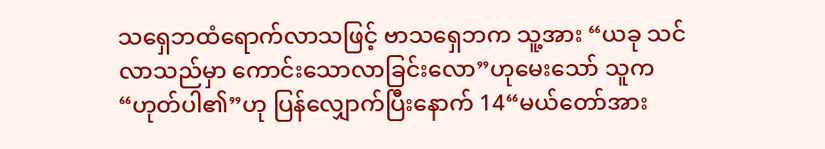သရှေဘထံရောက်လာသဖြင့် ဗာသရှေဘက သူ့အား “ယခု သင်လာသည်မှာ ကောင်းသောလာခြင်းလော”ဟုမေးသော် သူက “ဟုတ်ပါ၏”ဟု ပြန်လျှောက်ပြီးနောက် 14“မယ်တော်အား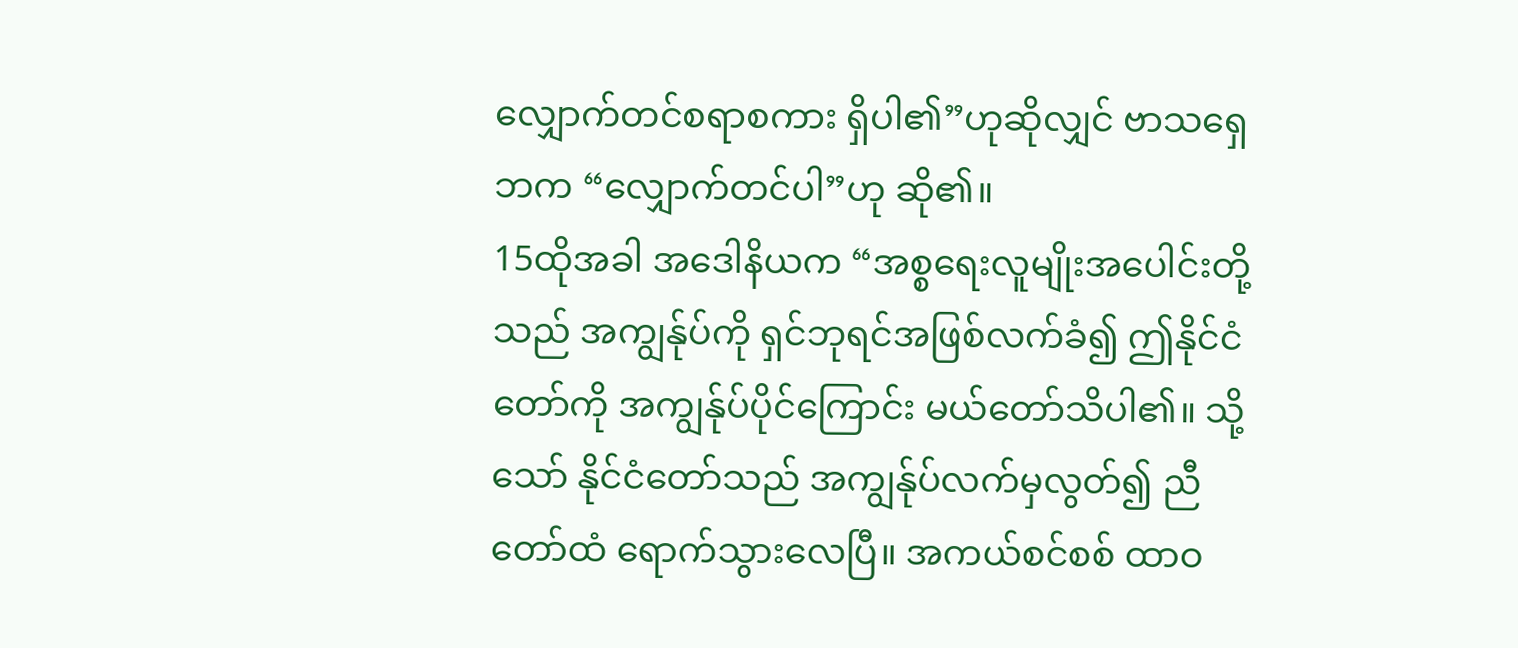လျှောက်တင်စရာစကား ရှိပါ၏”ဟုဆိုလျှင် ဗာသရှေဘက “လျှောက်တင်ပါ”ဟု ဆို၏။
15ထိုအခါ အဒေါနိယက “အစ္စရေးလူမျိုးအပေါင်းတို့သည် အကျွန်ုပ်ကို ရှင်ဘုရင်အဖြစ်လက်ခံ၍ ဤနိုင်ငံတော်ကို အကျွန်ုပ်ပိုင်ကြောင်း မယ်တော်သိပါ၏။ သို့သော် နိုင်ငံတော်သည် အကျွန်ုပ်လက်မှလွတ်၍ ညီတော်ထံ ရောက်သွားလေပြီ။ အကယ်စင်စစ် ထာဝ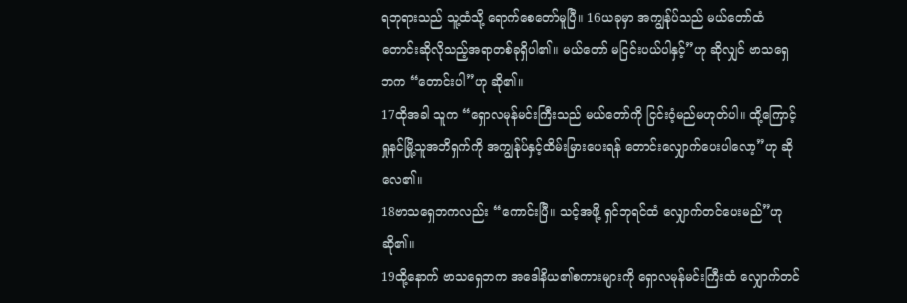ရဘုရားသည် သူ့ထံသို့ ရောက်စေတော်မူပြီ။ 16ယခုမှာ အကျွန်ုပ်သည် မယ်တော်ထံ တောင်းဆိုလိုသည့်အရာတစ်ခုရှိပါ၏။ မယ်တော် မငြင်းပယ်ပါနှင့်”ဟု ဆိုလျှင် ဗာသရှေဘက “တောင်းပါ”ဟု ဆို၏။
17ထိုအခါ သူက “ရှောလမုန်မင်းကြီးသည် မယ်တော်ကို ငြင်းဝံ့မည်မဟုတ်ပါ။ ထို့ကြောင့် ရှုနင်မြို့သူအဘိရှက်ကို အကျွန်ုပ်နှင့်ထိမ်းမြားပေးရန် တောင်းလျှောက်ပေးပါလော့”ဟု ဆိုလေ၏။
18ဗာသရှေဘကလည်း “ကောင်းပြီ။ သင့်အဖို့ ရှင်ဘုရင်ထံ လျှောက်တင်ပေးမည်”ဟု ဆို၏။
19ထို့နောက် ဗာသရှေဘက အဒေါနိယ၏စကားများကို ရှောလမုန်မင်းကြီးထံ လျှောက်တင်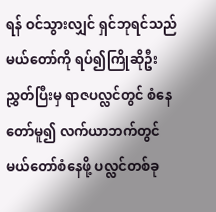ရန် ဝင်သွားလျှင် ရှင်ဘုရင်သည် မယ်တော်ကို ရပ်၍ကြိုဆိုဦးညွှတ်ပြီးမှ ရာဇပလ္လင်တွင် စံနေတော်မူ၍ လက်ယာဘက်တွင် မယ်တော်စံနေဖို့ ပလ္လင်တစ်ခု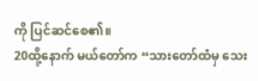ကို ပြင်ဆင်စေ၏။
20ထို့နောက် မယ်တော်က “သားတော်ထံမှ သေး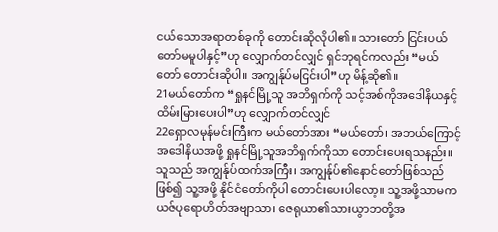ငယ်သောအရာတစ်ခုကို တောင်းဆိုလိုပါ၏။ သားတော် ငြင်းပယ်တော်မမူပါနှင့်”ဟု လျှောက်တင်လျှင် ရှင်ဘုရင်ကလည်း “မယ်တော် တောင်းဆိုပါ။ အကျွန်ုပ်မငြင်းပါ”ဟု မိန့်ဆို၏။
21မယ်တော်က “ရှုနင်မြို့သူ အဘိရှက်ကို သင့်အစ်ကိုအဒေါနိယနှင့် ထိမ်းမြားပေးပါ”ဟု လျှောက်တင်လျှင်
22ရှောလမုန်မင်းကြီးက မယ်တော်အား “မယ်တော်၊ အဘယ်ကြောင့် အဒေါနိယအဖို့ ရှုနင်မြို့သူအဘိရှက်ကိုသာ တောင်းပေးရသနည်း။ သူသည် အကျွန်ုပ်ထက်အကြီး၊ အကျွန်ုပ်၏နောင်တော်ဖြစ်သည်ဖြစ်၍ သူ့အဖို့ နိုင်ငံတော်ကိုပါ တောင်းပေးပါလော့။ သူ့အဖို့သာမက ယဇ်ပုရောဟိတ်အဗျာသာ၊ ဇေရုယာ၏သားယွာဘတို့အ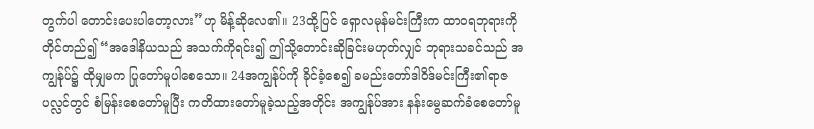တွက်ပါ တောင်းပေးပါတော့လား”ဟု မိန့်ဆိုလေ၏။ 23ထို့ပြင် ရှောလမုန်မင်းကြီးက ထာဝရဘုရားကိုတိုင်တည်၍ “အဒေါနိယသည် အသက်ကိုရင်း၍ ဤသို့တောင်းဆိုခြင်းမဟုတ်လျှင် ဘုရားသခင်သည် အကျွန်ုပ်၌ ထိုမျှမက ပြုတော်မူပါစေသော။ 24အကျွန်ုပ်ကို ခိုင်ခံ့စေ၍ ခမည်းတော်ဒါဝိဒ်မင်းကြီး၏ရာဇပလ္လင်တွင် စံမြန်းစေတော်မူပြီး ကတိထားတော်မူခဲ့သည့်အတိုင်း အကျွန်ုပ်အား နန်းမွေဆက်ခံစေတော်မူ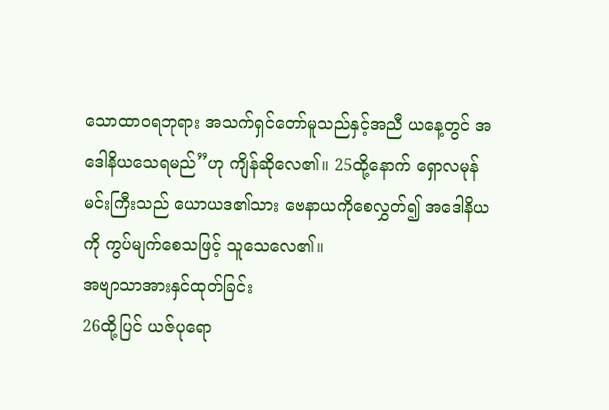သောထာဝရဘုရား အသက်ရှင်တော်မူသည်နှင့်အညီ ယနေ့တွင် အဒေါနိယသေရမည်”ဟု ကျိန်ဆိုလေ၏။ 25ထို့နောက် ရှောလမုန်မင်းကြီးသည် ယောယဒ၏သား ဗေနာယကိုစေလွှတ်၍ အဒေါနိယကို ကွပ်မျက်စေသဖြင့် သူသေလေ၏။
အဗျာသာအားနှင်ထုတ်ခြင်း
26ထို့ပြင် ယဇ်ပုရော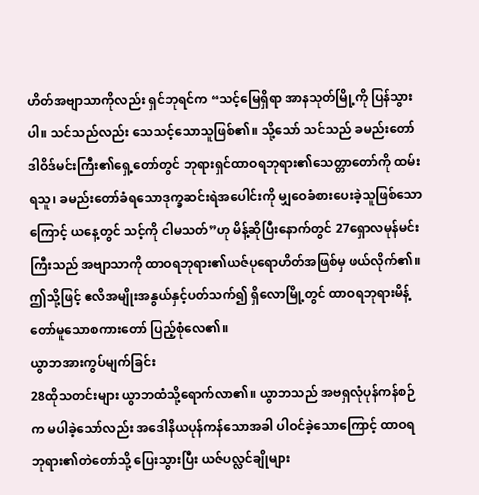ဟိတ်အဗျာသာကိုလည်း ရှင်ဘုရင်က “သင့်မြေရှိရာ အာနသုတ်မြို့ကို ပြန်သွားပါ။ သင်သည်လည်း သေသင့်သောသူဖြစ်၏။ သို့သော် သင်သည် ခမည်းတော်ဒါဝိဒ်မင်းကြီး၏ရှေ့တော်တွင် ဘုရားရှင်ထာဝရဘုရား၏သေတ္တာတော်ကို ထမ်းရသူ၊ ခမည်းတော်ခံရသောဒုက္ခဆင်းရဲအပေါင်းကို မျှဝေခံစားပေးခဲ့သူဖြစ်သောကြောင့် ယနေ့တွင် သင့်ကို ငါမသတ်”ဟု မိန့်ဆိုပြီးနောက်တွင် 27ရှောလမုန်မင်းကြီးသည် အဗျာသာကို ထာဝရဘုရား၏ယဇ်ပုရောဟိတ်အဖြစ်မှ ဖယ်လိုက်၏။ ဤသို့ဖြင့် ဧလိအမျိုးအနွယ်နှင့်ပတ်သက်၍ ရှိလောမြို့တွင် ထာဝရဘုရားမိန့်တော်မူသောစကားတော် ပြည့်စုံလေ၏။
ယွာဘအားကွပ်မျက်ခြင်း
28ထိုသတင်းများ ယွာဘထံသို့ရောက်လာ၏။ ယွာဘသည် အဗရှလုံပုန်ကန်စဉ်က မပါခဲ့သော်လည်း အဒေါနိယပုန်ကန်သောအခါ ပါဝင်ခဲ့သောကြောင့် ထာဝရဘုရား၏တဲတော်သို့ ပြေးသွားပြီး ယဇ်ပလ္လင်ချိုများ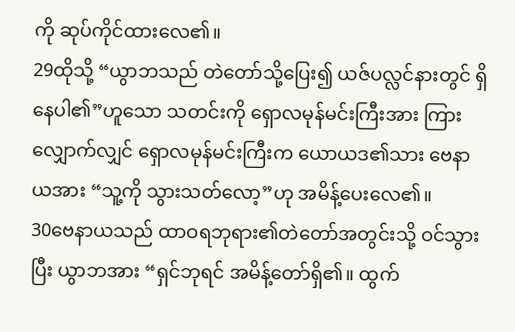ကို ဆုပ်ကိုင်ထားလေ၏။
29ထိုသို့ “ယွာဘသည် တဲတော်သို့ပြေး၍ ယဇ်ပလ္လင်နားတွင် ရှိနေပါ၏”ဟူသော သတင်းကို ရှောလမုန်မင်းကြီးအား ကြားလျှောက်လျှင် ရှောလမုန်မင်းကြီးက ယောယဒ၏သား ဗေနာယအား “သူ့ကို သွားသတ်လော့”ဟု အမိန့်ပေးလေ၏။
30ဗေနာယသည် ထာဝရဘုရား၏တဲတော်အတွင်းသို့ ဝင်သွားပြီး ယွာဘအား “ရှင်ဘုရင် အမိန့်တော်ရှိ၏။ ထွက်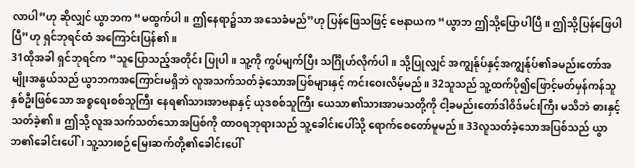လာပါ”ဟု ဆိုလျှင် ယွာဘက “မထွက်ပါ။ ဤနေရာ၌သာ အသေခံမည်”ဟု ပြန်ဖြေသဖြင့် ဗေနာယက “ယွာဘ ဤသို့ပြောပါပြီ။ ဤသို့ပြန်ဖြေပါပြီ”ဟု ရှင်ဘုရင်ထံ အကြောင်းပြန်၏။
31ထိုအခါ ရှင်ဘုရင်က “သူပြောသည့်အတိုင်း ပြုပါ။ သူ့ကို ကွပ်မျက်ပြီး သင်္ဂြိုဟ်လိုက်ပါ။ သို့ပြုလျှင် အကျွန်ုပ်နှင့်အကျွန်ုပ်၏ခမည်းတော်အမျိုးအနွယ်သည် ယွာဘကအကြောင်းမရှိဘဲ လူအသက်သတ်ခဲ့သောအပြစ်များနှင့် ကင်းဝေးလိမ့်မည်။ 32သူသည် သူ့ထက်ပို၍ဖြောင့်မတ်မှန်ကန်သူနှစ်ဦးဖြစ်သော အစ္စရေးစစ်သူကြီး နေရ၏သားအာဗနာနှင့် ယုဒစစ်သူကြီး ယေသာ၏သားအာမသတို့ကို ငါ့ခမည်းတော်ဒါဝိဒ်မင်းကြီး မသိဘဲ ဓားနှင့်သတ်ခဲ့၏။ ဤသို့ လူအသက်သတ်သောအပြစ်ကို ထာဝရဘုရားသည် သူ့ခေါင်းပေါ်သို့ ရောက်စေတော်မူမည်။ 33လူသတ်ခဲ့သောအပြစ်သည် ယွာဘ၏ခေါင်းပေါ်၊ သူ့သားစဉ်မြေးဆက်တို့၏ခေါင်းပေါ်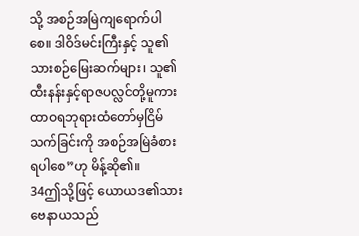သို့ အစဉ်အမြဲကျရောက်ပါစေ။ ဒါဝိဒ်မင်းကြီးနှင့် သူ၏သားစဉ်မြေးဆက်များ၊ သူ၏ထီးနန်းနှင့်ရာဇပလ္လင်တို့မူကား ထာဝရဘုရားထံတော်မှငြိမ်သက်ခြင်းကို အစဉ်အမြဲခံစားရပါစေ”ဟု မိန့်ဆို၏။
34ဤသို့ဖြင့် ယောယဒ၏သားဗေနာယသည်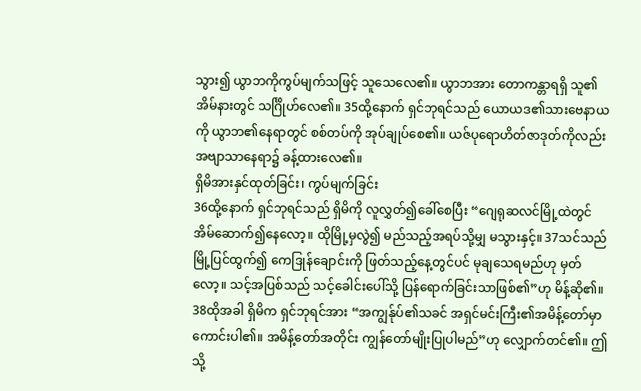သွား၍ ယွာဘကိုကွပ်မျက်သဖြင့် သူသေလေ၏။ ယွာဘအား တောကန္တာရရှိ သူ၏အိမ်နားတွင် သင်္ဂြိုဟ်လေ၏။ 35ထို့နောက် ရှင်ဘုရင်သည် ယောယဒ၏သားဗေနာယကို ယွာဘ၏နေရာတွင် စစ်တပ်ကို အုပ်ချုပ်စေ၏။ ယဇ်ပုရောဟိတ်ဇာဒုတ်ကိုလည်း အဗျာသာနေရာ၌ ခန့်ထားလေ၏။
ရှိမိအားနှင်ထုတ်ခြင်း၊ ကွပ်မျက်ခြင်း
36ထို့နောက် ရှင်ဘုရင်သည် ရှိမိကို လူလွှတ်၍ခေါ်စေပြီး “ဂျေရုဆလင်မြို့ထဲတွင် အိမ်ဆောက်၍နေလော့။ ထိုမြို့မှလွဲ၍ မည်သည့်အရပ်သို့မျှ မသွားနှင့်။ 37သင်သည် မြို့ပြင်ထွက်၍ ကေဒြုန်ချောင်းကို ဖြတ်သည့်နေ့တွင်ပင် မုချသေရမည်ဟု မှတ်လော့။ သင့်အပြစ်သည် သင့်ခေါင်းပေါ်သို့ ပြန်ရောက်ခြင်းသာဖြစ်၏”ဟု မိန့်ဆို၏။
38ထိုအခါ ရှိမိက ရှင်ဘုရင်အား “အကျွန်ုပ်၏သခင် အရှင်မင်းကြီး၏အမိန့်တော်မှာ ကောင်းပါ၏။ အမိန့်တော်အတိုင်း ကျွန်တော်မျိုးပြုပါမည်”ဟု လျှောက်တင်၏။ ဤသို့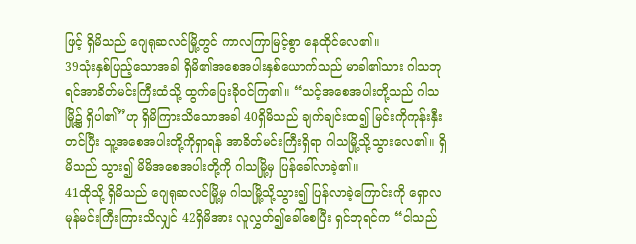ဖြင့် ရှိမိသည် ဂျေရုဆလင်မြို့တွင် ကာလကြာမြင့်စွာ နေထိုင်လေ၏။
39သုံးနှစ်ပြည့်သောအခါ ရှိမိ၏အစေအပါးနှစ်ယောက်သည် မာခါ၏သား ဂါသဘုရင်အာခိတ်မင်းကြီးထံသို့ ထွက်ပြေးခိုဝင်ကြ၏။ “သင့်အစေအပါးတို့သည် ဂါသမြို့၌ ရှိပါ၏”ဟု ရှိမိကြားသိသောအခါ 40ရှိမိသည် ချက်ချင်းထ၍ မြင်းကိုကုန်းနှီးတင်ပြီး သူ့အစေအပါးတို့ကိုရှာရန် အာခိတ်မင်းကြီးရှိရာ ဂါသမြို့သို့သွားလေ၏။ ရှိမိသည် သွား၍ မိမိအစေအပါးတို့ကို ဂါသမြို့မှ ပြန်ခေါ်လာခဲ့၏။
41ထိုသို့ ရှိမိသည် ဂျေရုဆလင်မြို့မှ ဂါသမြို့သို့သွား၍ ပြန်လာခဲ့ကြောင်းကို ရှောလမုန်မင်းကြီးကြားသိလျှင် 42ရှိမိအား လူလွှတ်၍ခေါ်စေပြီး ရှင်ဘုရင်က “ငါသည်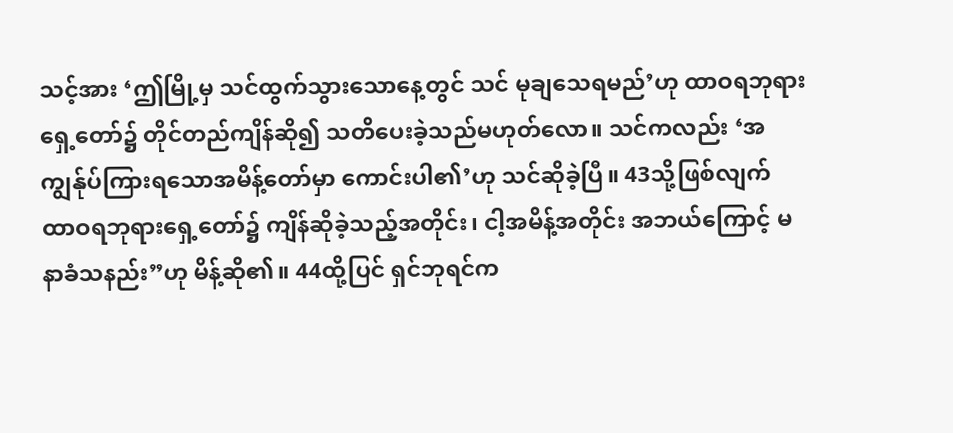သင့်အား ‘ဤမြို့မှ သင်ထွက်သွားသောနေ့တွင် သင် မုချသေရမည်’ဟု ထာဝရဘုရားရှေ့တော်၌ တိုင်တည်ကျိန်ဆို၍ သတိပေးခဲ့သည်မဟုတ်လော။ သင်ကလည်း ‘အကျွန်ုပ်ကြားရသောအမိန့်တော်မှာ ကောင်းပါ၏’ဟု သင်ဆိုခဲ့ပြီ။ 43သို့ဖြစ်လျက် ထာဝရဘုရားရှေ့တော်၌ ကျိန်ဆိုခဲ့သည့်အတိုင်း၊ ငါ့အမိန့်အတိုင်း အဘယ်ကြောင့် မနာခံသနည်း”ဟု မိန့်ဆို၏။ 44ထို့ပြင် ရှင်ဘုရင်က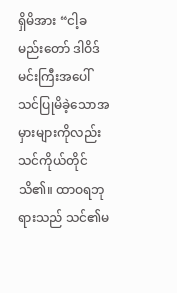ရှိမိအား “ငါ့ခမည်းတော် ဒါဝိဒ်မင်းကြီးအပေါ် သင်ပြုမိခဲ့သောအမှားများကိုလည်း သင်ကိုယ်တိုင်သိ၏။ ထာဝရဘုရားသည် သင်၏မ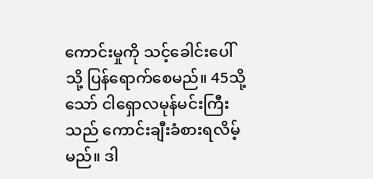ကောင်းမှုကို သင့်ခေါင်းပေါ်သို့ ပြန်ရောက်စေမည်။ 45သို့သော် ငါရှောလမုန်မင်းကြီးသည် ကောင်းချီးခံစားရလိမ့်မည်။ ဒါ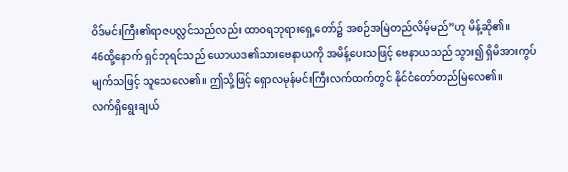ဝိဒ်မင်းကြီး၏ရာဇပလ္လင်သည်လည်း ထာဝရဘုရားရှေ့တော်၌ အစဉ်အမြဲတည်လိမ့်မည်”ဟု မိန့်ဆို၏။
46ထို့နောက် ရှင်ဘုရင်သည် ယောယဒ၏သားဗေနာယကို အမိန့်ပေးသဖြင့် ဗေနာယသည် သွား၍ ရှိမိအားကွပ်မျက်သဖြင့် သူသေလေ၏။ ဤသို့ဖြင့် ရှောလမုန်မင်းကြီးလက်ထက်တွင် နိုင်ငံတော်တည်မြဲလေ၏။
လက်ရှိရွေးချယ်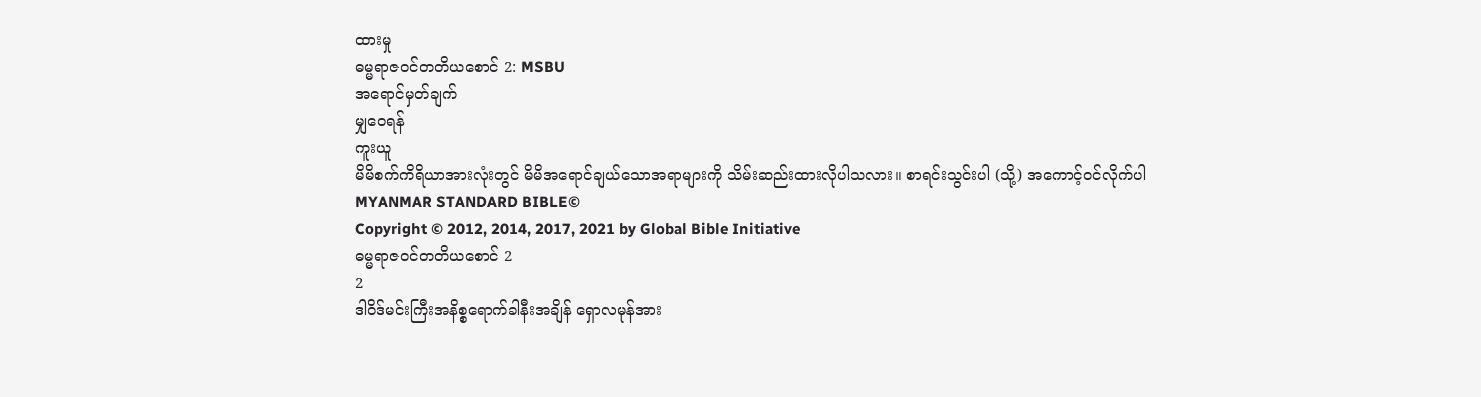ထားမှု
ဓမ္မရာဇဝင်တတိယစောင် 2: MSBU
အရောင်မှတ်ချက်
မျှဝေရန်
ကူးယူ
မိမိစက်ကိရိယာအားလုံးတွင် မိမိအရောင်ချယ်သောအရာများကို သိမ်းဆည်းထားလိုပါသလား။ စာရင်းသွင်းပါ (သို့) အကောင့်ဝင်လိုက်ပါ
MYANMAR STANDARD BIBLE©
Copyright © 2012, 2014, 2017, 2021 by Global Bible Initiative
ဓမ္မရာဇဝင်တတိယစောင် 2
2
ဒါဝိဒ်မင်းကြီးအနိစ္စရောက်ခါနီးအချိန် ရှောလမုန်အား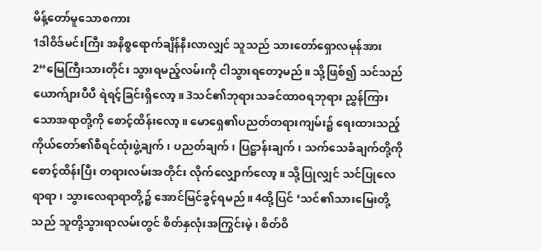မိန့်တော်မူသောစကား
1ဒါဝိဒ်မင်းကြီး အနိစ္စရောက်ချိန်နီးလာလျှင် သူသည် သားတော်ရှောလမုန်အား 2“မြေကြီးသားတိုင်း သွားရမည့်လမ်းကို ငါသွားရတော့မည်။ သို့ဖြစ်၍ သင်သည် ယောက်ျားပီပီ ရဲရင့်ခြင်းရှိလော့။ 3သင်၏ဘုရားသခင်ထာဝရဘုရား ညွှန်ကြားသောအရာတို့ကို စောင့်ထိန်းလော့။ မောရှေ၏ပညတ်တရားကျမ်း၌ ရေးထားသည့် ကိုယ်တော်၏စီရင်ထုံးဖွဲ့ချက်၊ ပညတ်ချက်၊ ပြဋ္ဌာန်းချက်၊ သက်သေခံချက်တို့ကို စောင့်ထိန်းပြီး တရားလမ်းအတိုင်း လိုက်လျှောက်လော့။ သို့ပြုလျှင် သင်ပြုလေရာရာ၊ သွားလေရာရာတို့၌ အောင်မြင်ခွင့်ရမည်။ 4ထို့ပြင် ‘သင်၏သားမြေးတို့သည် သူတို့သွားရာလမ်းတွင် စိတ်နှလုံးအကြွင်းမဲ့၊ စိတ်ဝိ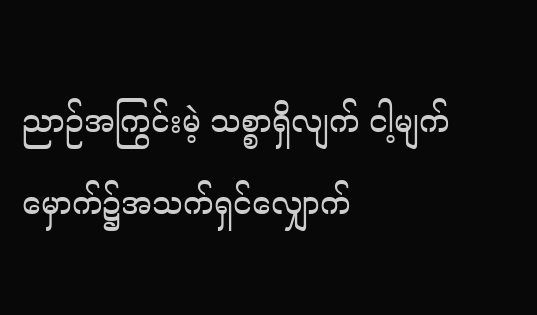ညာဉ်အကြွင်းမဲ့ သစ္စာရှိလျက် ငါ့မျက်မှောက်၌အသက်ရှင်လျှောက်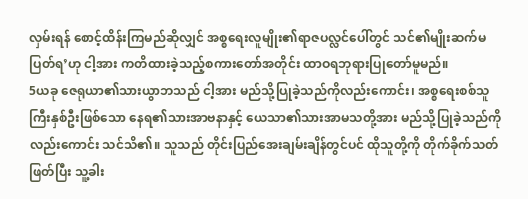လှမ်းရန် စောင့်ထိန်းကြမည်ဆိုလျှင် အစ္စရေးလူမျိုး၏ရာဇပလ္လင်ပေါ်တွင် သင်၏မျိုးဆက်မပြတ်ရ’ဟု ငါ့အား ကတိထားခဲ့သည့်စကားတော်အတိုင်း ထာဝရဘုရားပြုတော်မူမည်။
5ယခု ဇေရုယာ၏သားယွာဘသည် ငါ့အား မည်သို့ပြုခဲ့သည်ကိုလည်းကောင်း၊ အစ္စရေးစစ်သူကြီးနှစ်ဦးဖြစ်သော နေရ၏သားအာဗနာနှင့် ယေသာ၏သားအာမသတို့အား မည်သို့ပြုခဲ့သည်ကိုလည်းကောင်း သင်သိ၏။ သူသည် တိုင်းပြည်အေးချမ်းချိန်တွင်ပင် ထိုသူတို့ကို တိုက်ခိုက်သတ်ဖြတ်ပြီး သူ့ခါး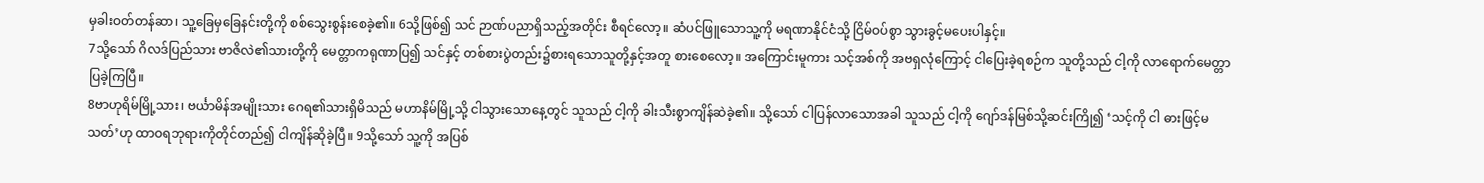မှခါးဝတ်တန်ဆာ၊ သူ့ခြေမှခြေနင်းတို့ကို စစ်သွေးစွန်းစေခဲ့၏။ 6သို့ဖြစ်၍ သင် ဉာဏ်ပညာရှိသည့်အတိုင်း စီရင်လော့။ ဆံပင်ဖြူသောသူ့ကို မရဏာနိုင်ငံသို့ ငြိမ်ဝပ်စွာ သွားခွင့်မပေးပါနှင့်။
7သို့သော် ဂိလဒ်ပြည်သား ဗာဇိလဲ၏သားတို့ကို မေတ္တာကရုဏာပြ၍ သင်နှင့် တစ်စားပွဲတည်း၌စားရသောသူတို့နှင့်အတူ စားစေလော့။ အကြောင်းမူကား သင့်အစ်ကို အဗရှလုံကြောင့် ငါပြေးခဲ့ရစဉ်က သူတို့သည် ငါ့ကို လာရောက်မေတ္တာပြခဲ့ကြပြီ။
8ဗာဟုရိမ်မြို့သား၊ ဗင်္ယာမိန်အမျိုးသား ဂေရ၏သားရှိမိသည် မဟာနိမ်မြို့သို့ ငါသွားသောနေ့တွင် သူသည် ငါ့ကို ခါးသီးစွာကျိန်ဆဲခဲ့၏။ သို့သော် ငါပြန်လာသောအခါ သူသည် ငါ့ကို ဂျော်ဒန်မြစ်သို့ဆင်းကြို၍ ‘သင့်ကို ငါ ဓားဖြင့်မသတ်’ဟု ထာဝရဘုရားကိုတိုင်တည်၍ ငါကျိန်ဆိုခဲ့ပြီ။ 9သို့သော် သူ့ကို အပြစ်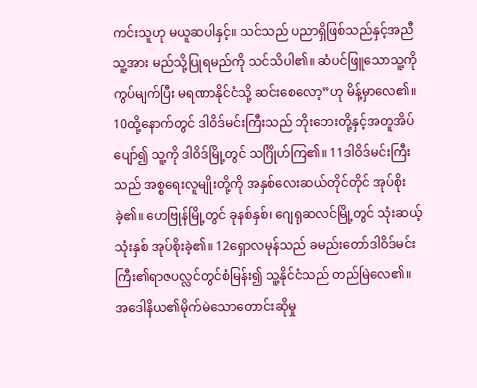ကင်းသူဟု မယူဆပါနှင့်။ သင်သည် ပညာရှိဖြစ်သည်နှင့်အညီ သူ့အား မည်သို့ပြုရမည်ကို သင်သိပါ၏။ ဆံပင်ဖြူသောသူ့ကို ကွပ်မျက်ပြီး မရဏာနိုင်ငံသို့ ဆင်းစေလော့”ဟု မိန့်မှာလေ၏။
10ထို့နောက်တွင် ဒါဝိဒ်မင်းကြီးသည် ဘိုးဘေးတို့နှင့်အတူအိပ်ပျော်၍ သူ့ကို ဒါဝိဒ်မြို့တွင် သင်္ဂြိုဟ်ကြ၏။ 11ဒါဝိဒ်မင်းကြီးသည် အစ္စရေးလူမျိုးတို့ကို အနှစ်လေးဆယ်တိုင်တိုင် အုပ်စိုးခဲ့၏။ ဟေဗြုန်မြို့တွင် ခုနစ်နှစ်၊ ဂျေရုဆလင်မြို့တွင် သုံးဆယ့်သုံးနှစ် အုပ်စိုးခဲ့၏။ 12ရှောလမုန်သည် ခမည်းတော်ဒါဝိဒ်မင်းကြီး၏ရာဇပလ္လင်တွင်စံမြန်း၍ သူ့နိုင်ငံသည် တည်မြဲလေ၏။
အဒေါနိယ၏မိုက်မဲသောတောင်းဆိုမှု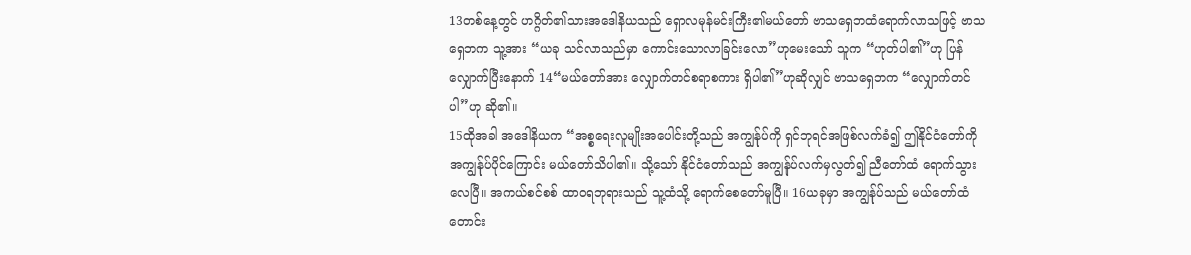13တစ်နေ့တွင် ဟဂ္ဂိတ်၏သားအဒေါနိယသည် ရှောလမုန်မင်းကြီး၏မယ်တော် ဗာသရှေဘထံရောက်လာသဖြင့် ဗာသရှေဘက သူ့အား “ယခု သင်လာသည်မှာ ကောင်းသောလာခြင်းလော”ဟုမေးသော် သူက “ဟုတ်ပါ၏”ဟု ပြန်လျှောက်ပြီးနောက် 14“မယ်တော်အား လျှောက်တင်စရာစကား ရှိပါ၏”ဟုဆိုလျှင် ဗာသရှေဘက “လျှောက်တင်ပါ”ဟု ဆို၏။
15ထိုအခါ အဒေါနိယက “အစ္စရေးလူမျိုးအပေါင်းတို့သည် အကျွန်ုပ်ကို ရှင်ဘုရင်အဖြစ်လက်ခံ၍ ဤနိုင်ငံတော်ကို အကျွန်ုပ်ပိုင်ကြောင်း မယ်တော်သိပါ၏။ သို့သော် နိုင်ငံတော်သည် အကျွန်ုပ်လက်မှလွတ်၍ ညီတော်ထံ ရောက်သွားလေပြီ။ အကယ်စင်စစ် ထာဝရဘုရားသည် သူ့ထံသို့ ရောက်စေတော်မူပြီ။ 16ယခုမှာ အကျွန်ုပ်သည် မယ်တော်ထံ တောင်း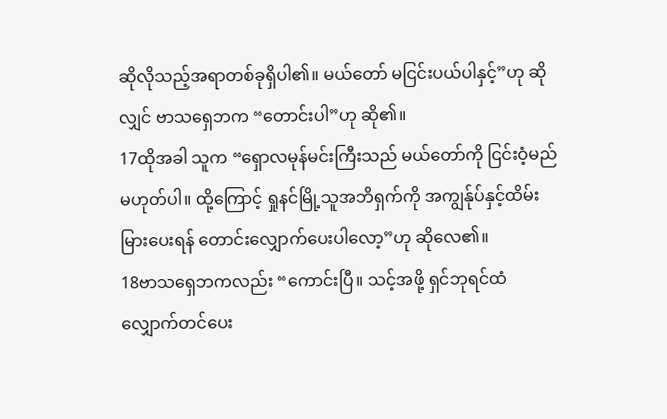ဆိုလိုသည့်အရာတစ်ခုရှိပါ၏။ မယ်တော် မငြင်းပယ်ပါနှင့်”ဟု ဆိုလျှင် ဗာသရှေဘက “တောင်းပါ”ဟု ဆို၏။
17ထိုအခါ သူက “ရှောလမုန်မင်းကြီးသည် မယ်တော်ကို ငြင်းဝံ့မည်မဟုတ်ပါ။ ထို့ကြောင့် ရှုနင်မြို့သူအဘိရှက်ကို အကျွန်ုပ်နှင့်ထိမ်းမြားပေးရန် တောင်းလျှောက်ပေးပါလော့”ဟု ဆိုလေ၏။
18ဗာသရှေဘကလည်း “ကောင်းပြီ။ သင့်အဖို့ ရှင်ဘုရင်ထံ လျှောက်တင်ပေး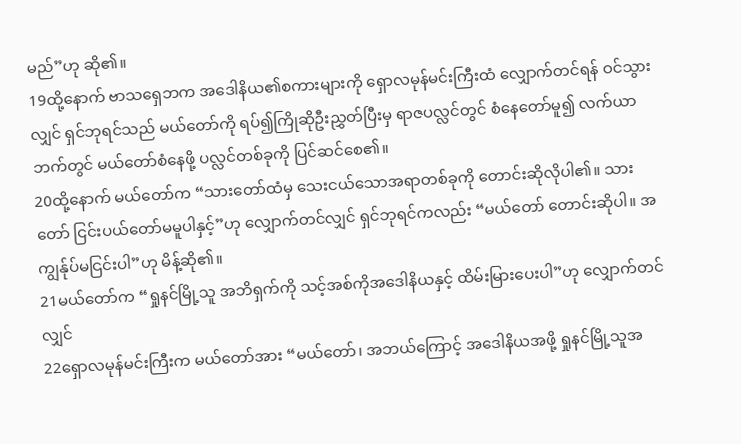မည်”ဟု ဆို၏။
19ထို့နောက် ဗာသရှေဘက အဒေါနိယ၏စကားများကို ရှောလမုန်မင်းကြီးထံ လျှောက်တင်ရန် ဝင်သွားလျှင် ရှင်ဘုရင်သည် မယ်တော်ကို ရပ်၍ကြိုဆိုဦးညွှတ်ပြီးမှ ရာဇပလ္လင်တွင် စံနေတော်မူ၍ လက်ယာဘက်တွင် မယ်တော်စံနေဖို့ ပလ္လင်တစ်ခုကို ပြင်ဆင်စေ၏။
20ထို့နောက် မယ်တော်က “သားတော်ထံမှ သေးငယ်သောအရာတစ်ခုကို တောင်းဆိုလိုပါ၏။ သားတော် ငြင်းပယ်တော်မမူပါနှင့်”ဟု လျှောက်တင်လျှင် ရှင်ဘုရင်ကလည်း “မယ်တော် တောင်းဆိုပါ။ အကျွန်ုပ်မငြင်းပါ”ဟု မိန့်ဆို၏။
21မယ်တော်က “ရှုနင်မြို့သူ အဘိရှက်ကို သင့်အစ်ကိုအဒေါနိယနှင့် ထိမ်းမြားပေးပါ”ဟု လျှောက်တင်လျှင်
22ရှောလမုန်မင်းကြီးက မယ်တော်အား “မယ်တော်၊ အဘယ်ကြောင့် အဒေါနိယအဖို့ ရှုနင်မြို့သူအ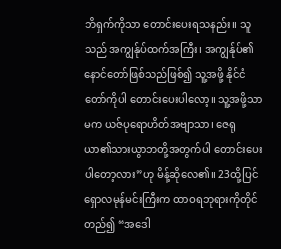ဘိရှက်ကိုသာ တောင်းပေးရသနည်း။ သူသည် အကျွန်ုပ်ထက်အကြီး၊ အကျွန်ုပ်၏နောင်တော်ဖြစ်သည်ဖြစ်၍ သူ့အဖို့ နိုင်ငံတော်ကိုပါ တောင်းပေးပါလော့။ သူ့အဖို့သာမက ယဇ်ပုရောဟိတ်အဗျာသာ၊ ဇေရုယာ၏သားယွာဘတို့အတွက်ပါ တောင်းပေးပါတော့လား”ဟု မိန့်ဆိုလေ၏။ 23ထို့ပြင် ရှောလမုန်မင်းကြီးက ထာဝရဘုရားကိုတိုင်တည်၍ “အဒေါ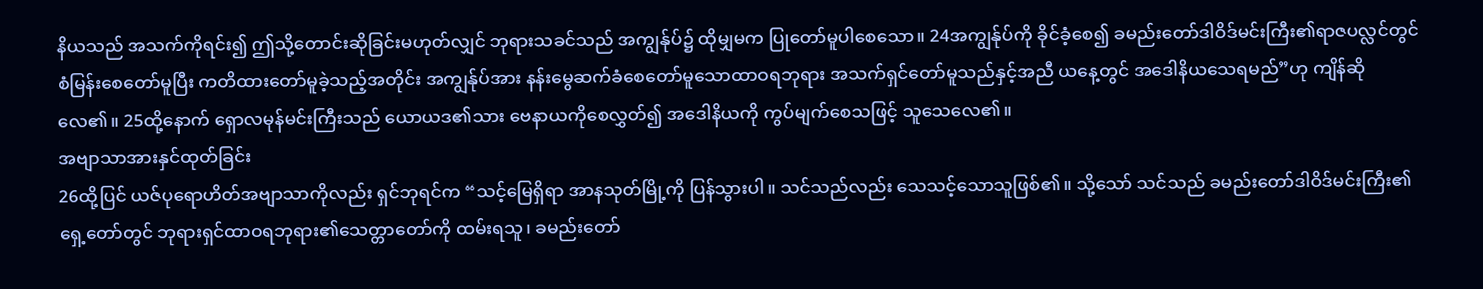နိယသည် အသက်ကိုရင်း၍ ဤသို့တောင်းဆိုခြင်းမဟုတ်လျှင် ဘုရားသခင်သည် အကျွန်ုပ်၌ ထိုမျှမက ပြုတော်မူပါစေသော။ 24အကျွန်ုပ်ကို ခိုင်ခံ့စေ၍ ခမည်းတော်ဒါဝိဒ်မင်းကြီး၏ရာဇပလ္လင်တွင် စံမြန်းစေတော်မူပြီး ကတိထားတော်မူခဲ့သည့်အတိုင်း အကျွန်ုပ်အား နန်းမွေဆက်ခံစေတော်မူသောထာဝရဘုရား အသက်ရှင်တော်မူသည်နှင့်အညီ ယနေ့တွင် အဒေါနိယသေရမည်”ဟု ကျိန်ဆိုလေ၏။ 25ထို့နောက် ရှောလမုန်မင်းကြီးသည် ယောယဒ၏သား ဗေနာယကိုစေလွှတ်၍ အဒေါနိယကို ကွပ်မျက်စေသဖြင့် သူသေလေ၏။
အဗျာသာအားနှင်ထုတ်ခြင်း
26ထို့ပြင် ယဇ်ပုရောဟိတ်အဗျာသာကိုလည်း ရှင်ဘုရင်က “သင့်မြေရှိရာ အာနသုတ်မြို့ကို ပြန်သွားပါ။ သင်သည်လည်း သေသင့်သောသူဖြစ်၏။ သို့သော် သင်သည် ခမည်းတော်ဒါဝိဒ်မင်းကြီး၏ရှေ့တော်တွင် ဘုရားရှင်ထာဝရဘုရား၏သေတ္တာတော်ကို ထမ်းရသူ၊ ခမည်းတော်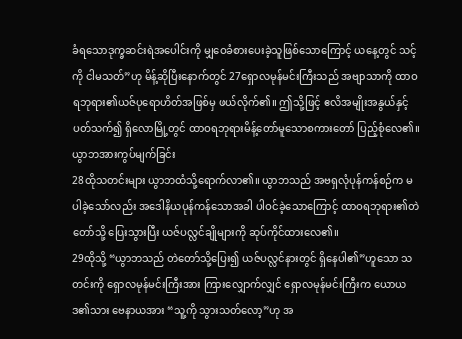ခံရသောဒုက္ခဆင်းရဲအပေါင်းကို မျှဝေခံစားပေးခဲ့သူဖြစ်သောကြောင့် ယနေ့တွင် သင့်ကို ငါမသတ်”ဟု မိန့်ဆိုပြီးနောက်တွင် 27ရှောလမုန်မင်းကြီးသည် အဗျာသာကို ထာဝရဘုရား၏ယဇ်ပုရောဟိတ်အဖြစ်မှ ဖယ်လိုက်၏။ ဤသို့ဖြင့် ဧလိအမျိုးအနွယ်နှင့်ပတ်သက်၍ ရှိလောမြို့တွင် ထာဝရဘုရားမိန့်တော်မူသောစကားတော် ပြည့်စုံလေ၏။
ယွာဘအားကွပ်မျက်ခြင်း
28ထိုသတင်းများ ယွာဘထံသို့ရောက်လာ၏။ ယွာဘသည် အဗရှလုံပုန်ကန်စဉ်က မပါခဲ့သော်လည်း အဒေါနိယပုန်ကန်သောအခါ ပါဝင်ခဲ့သောကြောင့် ထာဝရဘုရား၏တဲတော်သို့ ပြေးသွားပြီး ယဇ်ပလ္လင်ချိုများကို ဆုပ်ကိုင်ထားလေ၏။
29ထိုသို့ “ယွာဘသည် တဲတော်သို့ပြေး၍ ယဇ်ပလ္လင်နားတွင် ရှိနေပါ၏”ဟူသော သတင်းကို ရှောလမုန်မင်းကြီးအား ကြားလျှောက်လျှင် ရှောလမုန်မင်းကြီးက ယောယဒ၏သား ဗေနာယအား “သူ့ကို သွားသတ်လော့”ဟု အ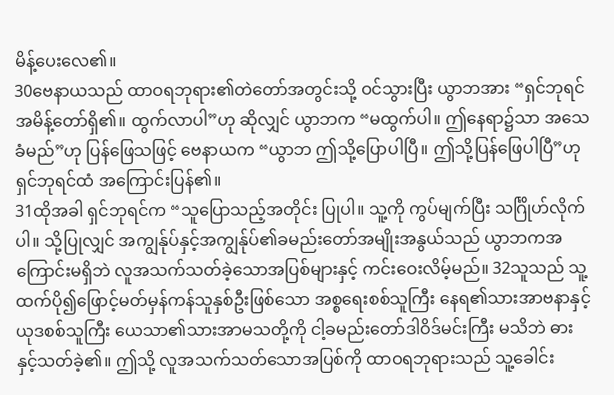မိန့်ပေးလေ၏။
30ဗေနာယသည် ထာဝရဘုရား၏တဲတော်အတွင်းသို့ ဝင်သွားပြီး ယွာဘအား “ရှင်ဘုရင် အမိန့်တော်ရှိ၏။ ထွက်လာပါ”ဟု ဆိုလျှင် ယွာဘက “မထွက်ပါ။ ဤနေရာ၌သာ အသေခံမည်”ဟု ပြန်ဖြေသဖြင့် ဗေနာယက “ယွာဘ ဤသို့ပြောပါပြီ။ ဤသို့ပြန်ဖြေပါပြီ”ဟု ရှင်ဘုရင်ထံ အကြောင်းပြန်၏။
31ထိုအခါ ရှင်ဘုရင်က “သူပြောသည့်အတိုင်း ပြုပါ။ သူ့ကို ကွပ်မျက်ပြီး သင်္ဂြိုဟ်လိုက်ပါ။ သို့ပြုလျှင် အကျွန်ုပ်နှင့်အကျွန်ုပ်၏ခမည်းတော်အမျိုးအနွယ်သည် ယွာဘကအကြောင်းမရှိဘဲ လူအသက်သတ်ခဲ့သောအပြစ်များနှင့် ကင်းဝေးလိမ့်မည်။ 32သူသည် သူ့ထက်ပို၍ဖြောင့်မတ်မှန်ကန်သူနှစ်ဦးဖြစ်သော အစ္စရေးစစ်သူကြီး နေရ၏သားအာဗနာနှင့် ယုဒစစ်သူကြီး ယေသာ၏သားအာမသတို့ကို ငါ့ခမည်းတော်ဒါဝိဒ်မင်းကြီး မသိဘဲ ဓားနှင့်သတ်ခဲ့၏။ ဤသို့ လူအသက်သတ်သောအပြစ်ကို ထာဝရဘုရားသည် သူ့ခေါင်း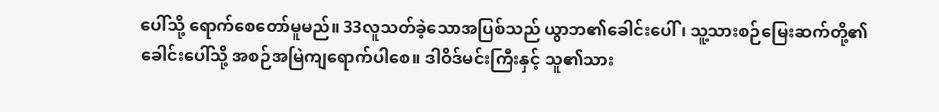ပေါ်သို့ ရောက်စေတော်မူမည်။ 33လူသတ်ခဲ့သောအပြစ်သည် ယွာဘ၏ခေါင်းပေါ်၊ သူ့သားစဉ်မြေးဆက်တို့၏ခေါင်းပေါ်သို့ အစဉ်အမြဲကျရောက်ပါစေ။ ဒါဝိဒ်မင်းကြီးနှင့် သူ၏သား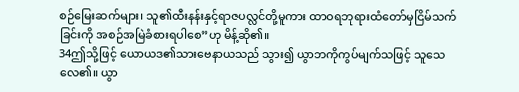စဉ်မြေးဆက်များ၊ သူ၏ထီးနန်းနှင့်ရာဇပလ္လင်တို့မူကား ထာဝရဘုရားထံတော်မှငြိမ်သက်ခြင်းကို အစဉ်အမြဲခံစားရပါစေ”ဟု မိန့်ဆို၏။
34ဤသို့ဖြင့် ယောယဒ၏သားဗေနာယသည် သွား၍ ယွာဘကိုကွပ်မျက်သဖြင့် သူသေလေ၏။ ယွာ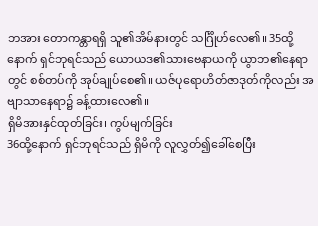ဘအား တောကန္တာရရှိ သူ၏အိမ်နားတွင် သင်္ဂြိုဟ်လေ၏။ 35ထို့နောက် ရှင်ဘုရင်သည် ယောယဒ၏သားဗေနာယကို ယွာဘ၏နေရာတွင် စစ်တပ်ကို အုပ်ချုပ်စေ၏။ ယဇ်ပုရောဟိတ်ဇာဒုတ်ကိုလည်း အဗျာသာနေရာ၌ ခန့်ထားလေ၏။
ရှိမိအားနှင်ထုတ်ခြင်း၊ ကွပ်မျက်ခြင်း
36ထို့နောက် ရှင်ဘုရင်သည် ရှိမိကို လူလွှတ်၍ခေါ်စေပြီး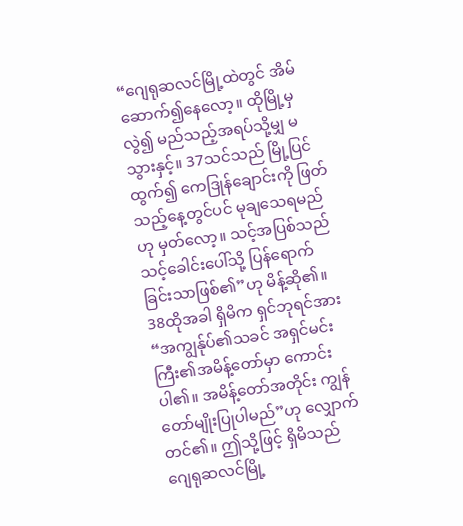“ဂျေရုဆလင်မြို့ထဲတွင် အိမ်ဆောက်၍နေလော့။ ထိုမြို့မှလွဲ၍ မည်သည့်အရပ်သို့မျှ မသွားနှင့်။ 37သင်သည် မြို့ပြင်ထွက်၍ ကေဒြုန်ချောင်းကို ဖြတ်သည့်နေ့တွင်ပင် မုချသေရမည်ဟု မှတ်လော့။ သင့်အပြစ်သည် သင့်ခေါင်းပေါ်သို့ ပြန်ရောက်ခြင်းသာဖြစ်၏”ဟု မိန့်ဆို၏။
38ထိုအခါ ရှိမိက ရှင်ဘုရင်အား “အကျွန်ုပ်၏သခင် အရှင်မင်းကြီး၏အမိန့်တော်မှာ ကောင်းပါ၏။ အမိန့်တော်အတိုင်း ကျွန်တော်မျိုးပြုပါမည်”ဟု လျှောက်တင်၏။ ဤသို့ဖြင့် ရှိမိသည် ဂျေရုဆလင်မြို့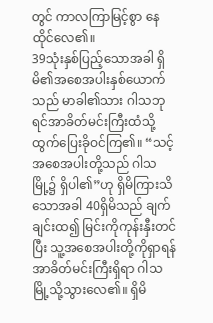တွင် ကာလကြာမြင့်စွာ နေထိုင်လေ၏။
39သုံးနှစ်ပြည့်သောအခါ ရှိမိ၏အစေအပါးနှစ်ယောက်သည် မာခါ၏သား ဂါသဘုရင်အာခိတ်မင်းကြီးထံသို့ ထွက်ပြေးခိုဝင်ကြ၏။ “သင့်အစေအပါးတို့သည် ဂါသမြို့၌ ရှိပါ၏”ဟု ရှိမိကြားသိသောအခါ 40ရှိမိသည် ချက်ချင်းထ၍ မြင်းကိုကုန်းနှီးတင်ပြီး သူ့အစေအပါးတို့ကိုရှာရန် အာခိတ်မင်းကြီးရှိရာ ဂါသမြို့သို့သွားလေ၏။ ရှိမိ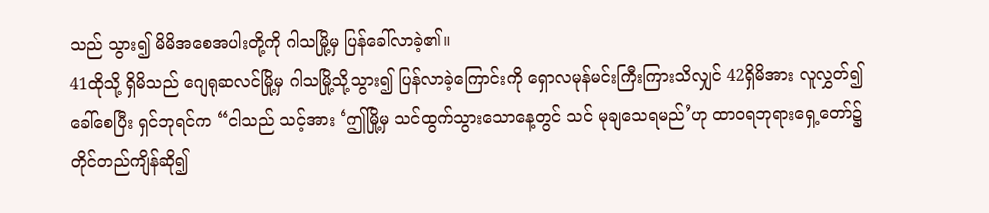သည် သွား၍ မိမိအစေအပါးတို့ကို ဂါသမြို့မှ ပြန်ခေါ်လာခဲ့၏။
41ထိုသို့ ရှိမိသည် ဂျေရုဆလင်မြို့မှ ဂါသမြို့သို့သွား၍ ပြန်လာခဲ့ကြောင်းကို ရှောလမုန်မင်းကြီးကြားသိလျှင် 42ရှိမိအား လူလွှတ်၍ခေါ်စေပြီး ရှင်ဘုရင်က “ငါသည် သင့်အား ‘ဤမြို့မှ သင်ထွက်သွားသောနေ့တွင် သင် မုချသေရမည်’ဟု ထာဝရဘုရားရှေ့တော်၌ တိုင်တည်ကျိန်ဆို၍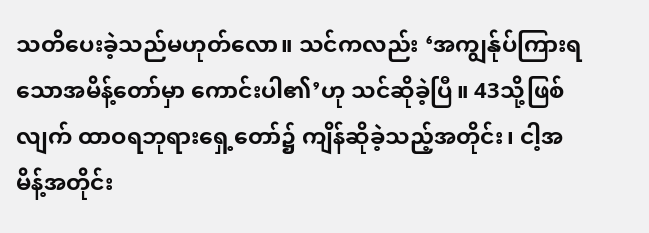သတိပေးခဲ့သည်မဟုတ်လော။ သင်ကလည်း ‘အကျွန်ုပ်ကြားရသောအမိန့်တော်မှာ ကောင်းပါ၏’ဟု သင်ဆိုခဲ့ပြီ။ 43သို့ဖြစ်လျက် ထာဝရဘုရားရှေ့တော်၌ ကျိန်ဆိုခဲ့သည့်အတိုင်း၊ ငါ့အမိန့်အတိုင်း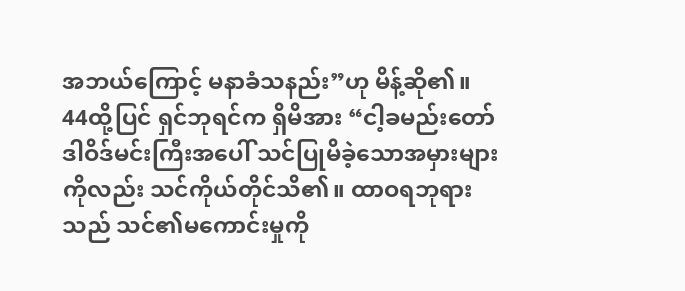အဘယ်ကြောင့် မနာခံသနည်း”ဟု မိန့်ဆို၏။ 44ထို့ပြင် ရှင်ဘုရင်က ရှိမိအား “ငါ့ခမည်းတော် ဒါဝိဒ်မင်းကြီးအပေါ် သင်ပြုမိခဲ့သောအမှားများကိုလည်း သင်ကိုယ်တိုင်သိ၏။ ထာဝရဘုရားသည် သင်၏မကောင်းမှုကို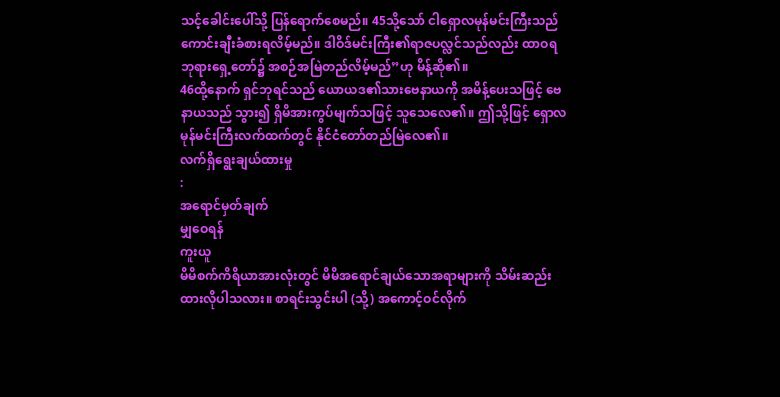သင့်ခေါင်းပေါ်သို့ ပြန်ရောက်စေမည်။ 45သို့သော် ငါရှောလမုန်မင်းကြီးသည် ကောင်းချီးခံစားရလိမ့်မည်။ ဒါဝိဒ်မင်းကြီး၏ရာဇပလ္လင်သည်လည်း ထာဝရဘုရားရှေ့တော်၌ အစဉ်အမြဲတည်လိမ့်မည်”ဟု မိန့်ဆို၏။
46ထို့နောက် ရှင်ဘုရင်သည် ယောယဒ၏သားဗေနာယကို အမိန့်ပေးသဖြင့် ဗေနာယသည် သွား၍ ရှိမိအားကွပ်မျက်သဖြင့် သူသေလေ၏။ ဤသို့ဖြင့် ရှောလမုန်မင်းကြီးလက်ထက်တွင် နိုင်ငံတော်တည်မြဲလေ၏။
လက်ရှိရွေးချယ်ထားမှု
:
အရောင်မှတ်ချက်
မျှဝေရန်
ကူးယူ
မိမိစက်ကိရိယာအားလုံးတွင် မိမိအရောင်ချယ်သောအရာများကို သိမ်းဆည်းထားလိုပါသလား။ စာရင်းသွင်းပါ (သို့) အကောင့်ဝင်လိုက်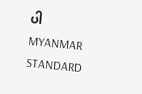ပါ
MYANMAR STANDARD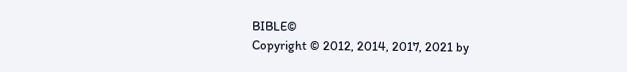BIBLE©
Copyright © 2012, 2014, 2017, 2021 by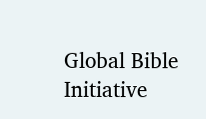Global Bible Initiative